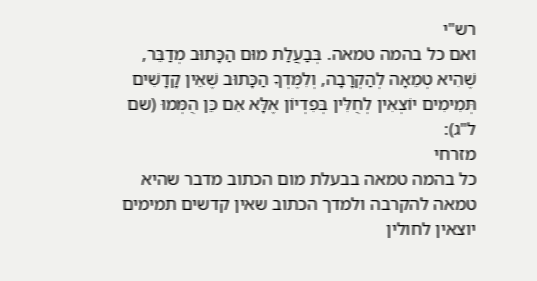רש"י
ואם כל בהמה טמאה. בְּבַעֲלַת מוּם הַכָּתוּב מְדַבֵּר, שֶׁהִיא טְמֵאָה לְהַקְרָבָה, וְלִמֶּדְךָ הַכָּתוּב שֶׁאֵין קָדָשִׁים תְּמִימִים יוֹצְאִין לְחֻלִּין בְּפִדְיוֹן אֶלָּא אִם כֵּן הֻמְּמוּ (שם ל"ג):
מזרחי
כל בהמה טמאה בבעלת מום הכתוב מדבר שהיא טמאה להקרבה ולמדך הכתוב שאין קדשים תמימים יוצאין לחולין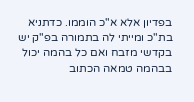בפדיון אלא א"כ הוממו. כדתניא בת"כ ומייתי לה בתמורה בפ"ק יש בקדשי מזבח ואם כל בהמה יכול בבהמה טמאה הכתוב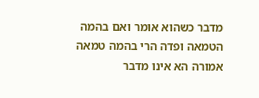מדבר כשהוא אומר ואם בהמה הטמאה ופדה הרי בהמה טמאה אמורה הא אינו מדבר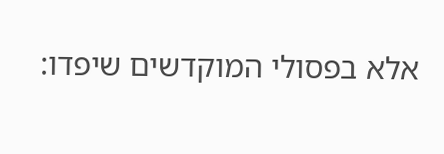אלא בפסולי המוקדשים שיפדו: